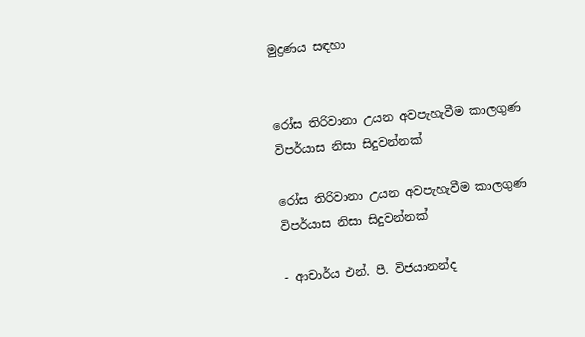මුද්‍රණය සඳහා


රෝස තිරිවානා උයන අවපැහැවීම කාලගුණ විපර්යාස නිසා සිදුවන්නක්

රෝස තිරිවානා උයන අවපැහැවීම කාලගුණ විපර්යාස නිසා සිදුවන්නක්

- ආචාර්ය එන්. පී. විජයානන්ද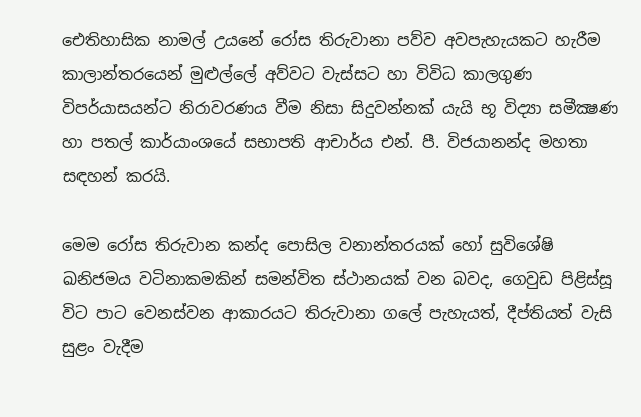ඓතිහාසික නාමල් උයනේ රෝස තිරුවානා පව්ව අවපැහැයකට හැරීම කාලාන්තරයෙන් මුළුල්ලේ අව්වට වැස්සට හා විවිධ කාලගුණ විපර්යාසයන්ට නිරාවරණය වීම නිසා සිදුවන්නක් යැයි භූ විද්‍යා සමීක්‍ෂණ හා පතල් කාර්යාංශයේ සභාපති ආචාර්ය එන්. පී. විජයානන්ද මහතා සඳහන් කරයි.

මෙම රෝස තිරුවාන කන්ද පොසිල වනාන්තරයක් හෝ සුවිශේෂි ඛනිජමය වටිනාකමකින් සමන්විත ස්ථානයක් වන බවද, ගෙවුඩ පිළිස්සූ විට පාට වෙනස්වන ආකාරයට තිරුවානා ගලේ පැහැයත්, දීප්තියත් වැසි සුළං වැදීම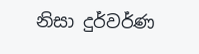නිසා දුර්වර්ණ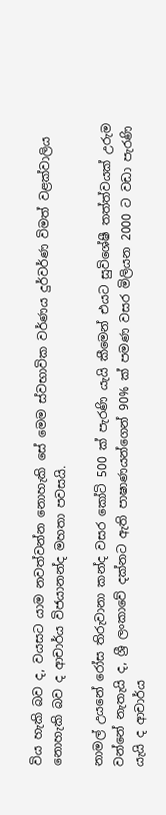විය හැකි බව ද, වයසට යාම නවත්වන්න නොහැකි සේ මෙම ස්වභාවික වර්ණය දුර්වර්ණ විමත් වළක්වාලිය නොහැකි බව ද ආචාර්ය විජයානන්ද මහතා පවසයි.

නාමල් උයනේ රෝස තිරුවානා කන්ද වසර කෝටි 500 ක් පැරණි යැයි කීමෙන් එයට සුවිශේෂී තත්ත්වයක් උරුම වන්නේ නැතැයි ද, ශ්‍රී ලංකාවේ දක්නට ඇති පාෂාණයන්ගෙන් 90% ක් පමණ වසර මිලියන 2000 ට වඩා පැරණි යැයි ද ආචාර්ය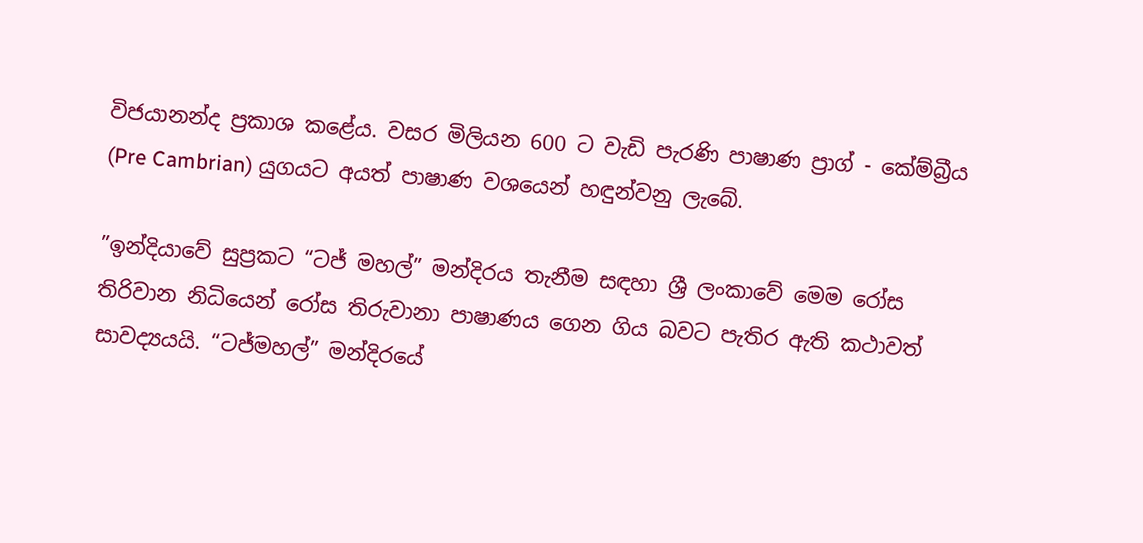විජයානන්ද ප්‍රකාශ කළේය. වසර මිලියන 600 ට වැඩි පැරණි පාෂාණ ප්‍රාග් - කේම්බ්‍රීය (Pre Cambrian) යුගයට අයත් පාෂාණ වශයෙන් හඳුන්වනු ලැබේ.

”ඉන්දියාවේ සුප්‍රකට “ටජ් මහල්” මන්දිරය තැනීම සඳහා ශ්‍රී ලංකාවේ මෙම රෝස තිරිවාන නිධියෙන් රෝස තිරුවානා පාෂාණය ගෙන ගිය බවට පැතිර ඇති කථාවත් සාවද්‍යයයි. “ටජ්මහල්” මන්දිරයේ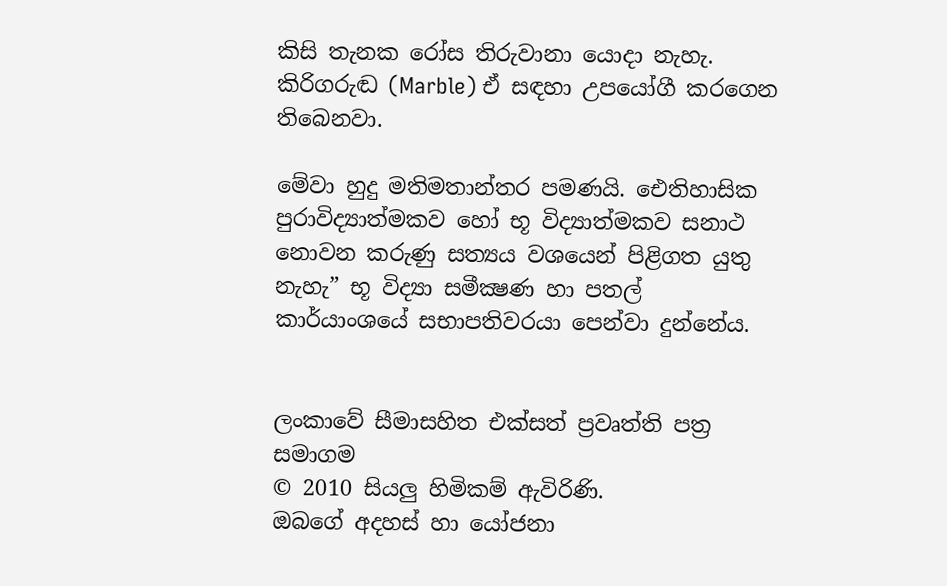කිසි තැනක රෝස තිරුවානා යොදා නැහැ. කිරිගරුඬ (Marble) ඒ සඳහා උපයෝගී කරගෙන තිබෙනවා.

මේවා හුදු මතිමතාන්තර පමණයි. ඓතිහාසික පුරාවිද්‍යාත්මකව හෝ භූ විද්‍යාත්මකව සනාථ නොවන කරුණු සත්‍යය වශයෙන් පිළිගත යුතු නැහැ” භූ විද්‍යා සමීක්‍ෂණ හා පතල් කාර්යාංශයේ සභාපතිවරයා පෙන්වා දුන්නේය.


ලංකාවේ සීමාසහිත එක්සත් ප්‍රවෘත්ති පත්‍ර සමාගම
© 2010 සියලු හිමිකම් ඇවිරිණි.
ඔබගේ අදහස් හා යෝජනා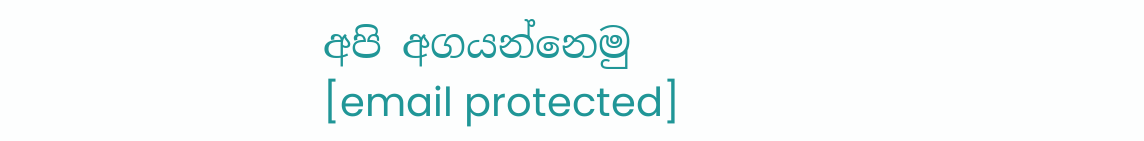අපි අගයන්නෙමු
[email protected]